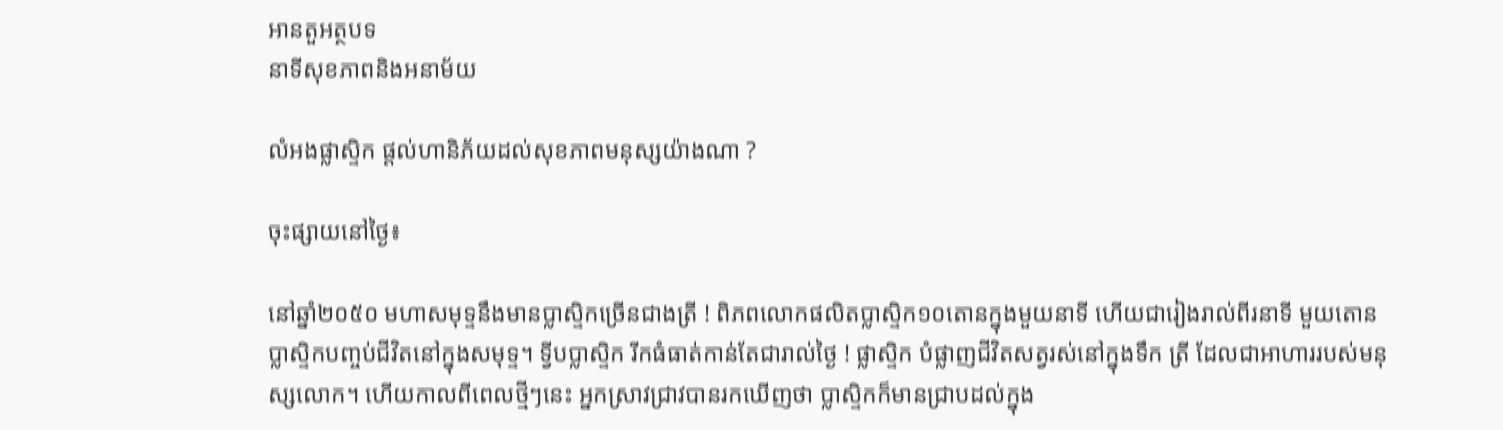អានតួអត្ថបទ
នាទីសុខភាពនិងអនាម័យ

លំអងផ្លាសិ្ទក ផ្តល់ហានិភ័យដល់សុខភាពមនុស្សយ៉ាងណា ?

ចុះផ្សាយនៅថ្ងៃ៖

នៅឆ្នាំ២០៥០ មហាសមុទ្ទនឹងមានប្លាស្ទិកច្រើនជាងត្រី ! ពិភពលោកផលិតប្លាស្ទិក១០តោនក្នុងមួយនាទី ហើយជារៀងរាល់ពីរនាទី មួយតោនប្លាស្ទិកបញ្ចប់ជីវិតនៅក្នុងសមុទ្ទ។ ទ្វីបប្លាស្ទិក រីកធំធាត់កាន់តែជារាល់ថ្ងៃ ! ផ្លាស្ទិក បំផ្លាញជីវិតសត្វរស់នៅក្នុងទឹក ត្រី ដែលជាអាហាររបស់មនុស្សលោក។ ហើយកាលពីពេលថ្មីៗនេះ អ្នកស្រាវជ្រាវបានរកឃើញថា ប្លាស្ទិកក៏មានជ្រាបដល់ក្នុង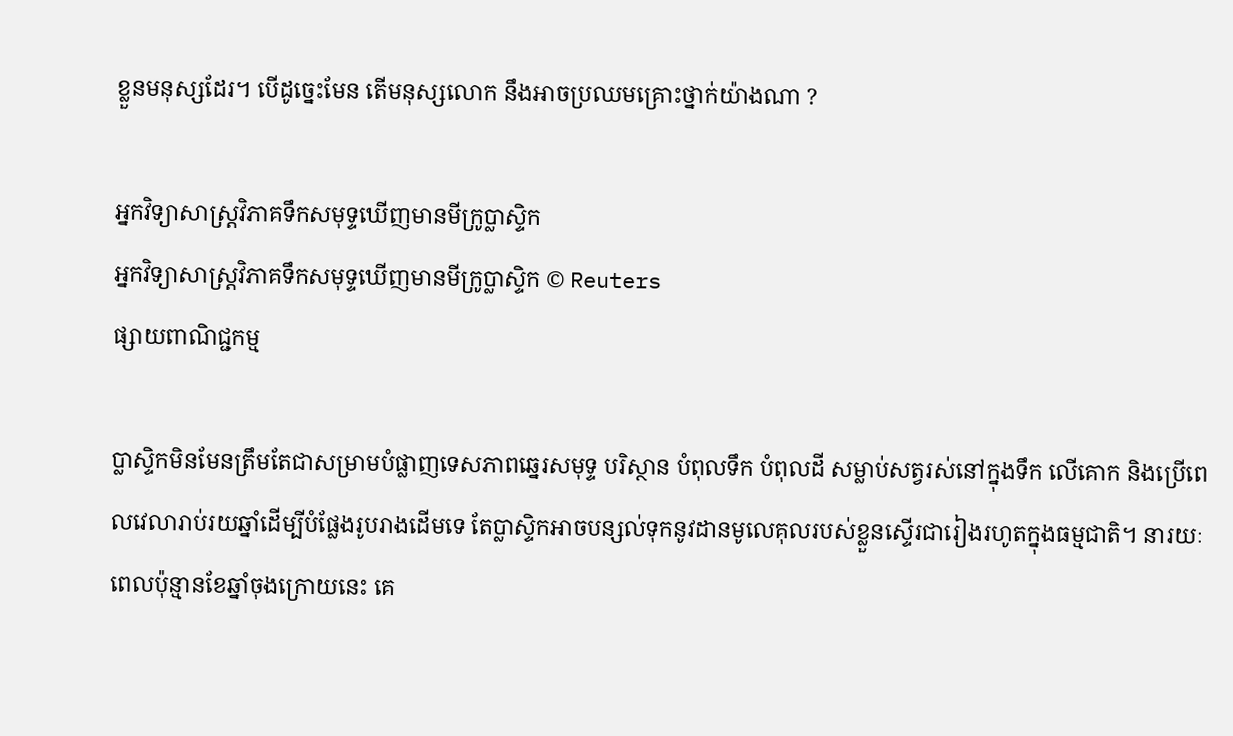ខ្លួនមនុស្សដែរ។ បើដូច្នេះមែន តើមនុស្សលោក នឹងអាចប្រឈមគ្រោះថ្នាក់យ៉ាងណា ?

អ្នកវិទ្យាសាស្ត្រវិភាគទឹកសមុទ្ទឃើញមានមីក្រូប្លាស្ទិក
អ្នកវិទ្យាសាស្ត្រវិភាគទឹកសមុទ្ទឃើញមានមីក្រូប្លាស្ទិក © Reuters
ផ្សាយពាណិជ្ជកម្ម

ប្លាស្ទិកមិនមែនត្រឹមតែជាសម្រាមបំផ្លាញទេសភាពឆ្នេរសមុទ្ទ បរិស្ថាន បំពុលទឹក បំពុលដី សម្លាប់សត្វរស់នៅក្នុងទឹក លើគោក និងប្រើពេលវេលារាប់រយឆ្នាំដើម្បីបំផ្លែងរូបរាងដើមទេ តែប្លាស្ទិកអាចបន្សល់ទុកនូវដានមូលេគុលរបស់ខ្លួនស្ទើរជារៀងរហូតក្នុងធម្មជាតិ។ នារយៈពេលប៉ុន្មានខែឆ្នាំចុងក្រោយនេះ គេ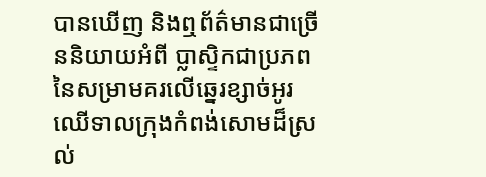បានឃើញ និងឮព័ត៌មានជាច្រើននិយាយអំពី ប្លាស្ទិកជាប្រភពនៃសម្រាមគរលើឆ្នេរខ្សាច់អូរឈើទាលក្រុងកំពង់សោមដ៏ស្រល់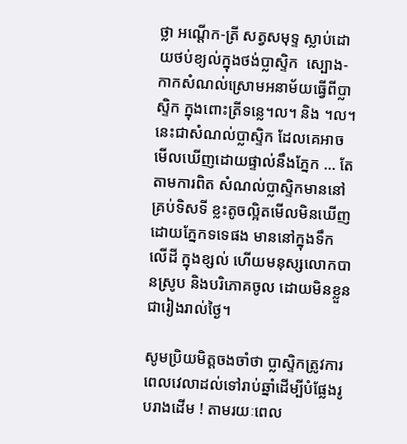ថ្លា អណ្តើក-ត្រី សត្វសមុទ្ទ ស្លាប់ដោយថប់ខ្យល់ក្នុងថង់ប្លាស្ទិក  ស្បោង-កាកសំណល់ស្រោមអនាម័យធ្វើពីប្លាស្ទិក ក្នុងពោះត្រីទន្លេ។ល។ និង ។ល។ នេះជាសំណល់ប្លាស្ទិក ដែលគេអាចមើលឃើញដោយផ្ទាល់នឹងភ្នែក ... តែតាមការពិត សំណល់ប្លាស្ទិកមាននៅគ្រប់ទិសទី ខ្លះតូចល្អិតមើលមិនឃើញដោយភ្នែកទទេផង មាននៅក្នុងទឹក លើដី ក្នុងខ្សល់ ហើយមនុស្សលោកបានស្រូប និងបរិភោគចូល ដោយមិនខ្លួនជារៀងរាល់ថ្ងៃ។

សូមប្រិយមិត្តចងចាំថា ប្លាស្ទិកត្រូវការពេលវេលាដល់ទៅរាប់ឆ្នាំដើម្បីបំផ្លែងរូបរាងដើម ! តាមរយៈពេល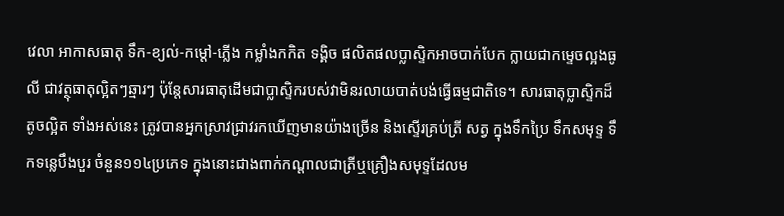វេលា អាកាសធាតុ ទឹក-ខ្យល់-កម្តៅ-ភ្លើង កម្លាំងកកិត ទង្គិច ផលិតផលប្លាស្ទិកអាចបាក់បែក ក្លាយជាកម្ទេចល្អងធូលី ជាវត្ថុធាតុល្អិតៗឆ្មារៗ ប៉ុន្តែសារធាតុដើមជាប្លាស្ទិករបស់វាមិនរលាយបាត់បង់ធ្វើធម្មជាតិទេ។ សារធាតុប្លាស្ទិកដ៏តូចល្អិត ទាំងអស់នេះ ត្រូវបានអ្នកស្រាវជ្រាវរកឃើញមានយ៉ាងច្រើន និងស្ទើរគ្រប់ត្រី សត្វ ក្នុងទឹកប្រៃ ទឹកសមុទ្ទ ទឹកទន្លេបឹងបួរ ចំនួន១១៤ប្រភេទ ក្នុងនោះជាងពាក់កណ្តាលជាត្រីឬគ្រឿងសមុទ្ទដែលម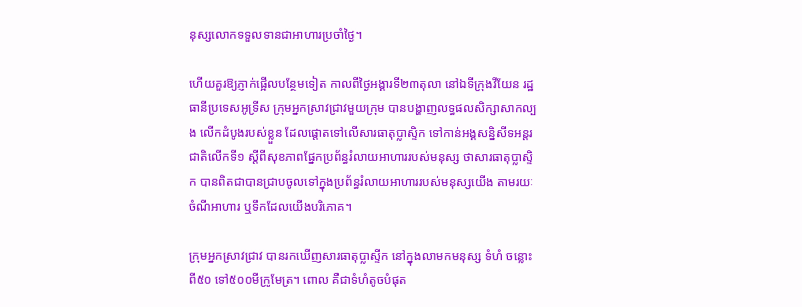នុស្សលោកទទួលទានជាអាហារប្រចាំថ្ងៃ។

ហើយគួរឱ្យភ្ញាក់ផ្អើលបន្ថែមទៀត កាលពីថ្ងៃអង្គារទី២៣តុលា នៅឯទីក្រុងវីយែន រដ្ឋធានីប្រទេសអូទ្រីស ក្រុមអ្នកស្រាវជ្រាវមួយក្រុម បានបង្ហាញលទ្ធផលសិក្សាសាកល្បង លើកដំបូងរបស់ខ្លួន ដែលផ្តោតទៅលើសារធាតុប្លាស្ទិក ទៅកាន់អង្គសន្និសីទអន្តរជាតិលើកទី១ ស្តីពីសុខភាពផ្នែកប្រព័ន្ធរំលាយអាហាររបស់មនុស្ស ថាសារធាតុប្លាស្ទិក បានពិតជាបានជ្រាបចូលទៅក្នុងប្រព័ន្ធរំលាយអាហាររបស់មនុស្សយើង តាមរយៈ ចំណីអាហារ ឬទឹកដែលយើងបរិភោគ។

ក្រុមអ្នកស្រាវជ្រាវ បានរកឃើញសារធាតុប្លាស្ទីក នៅក្នុងលាមកមនុស្ស ទំហំ ចន្លោះពី៥០ ទៅ៥០០មីក្រូមែត្រ។ ពោល គឺជាទំហំតូចបំផុត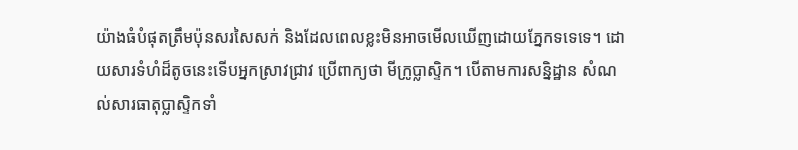យ៉ាងធំបំផុតត្រឹមប៉ុនសរសៃសក់ និងដែលពេលខ្លះមិនអាចមើលឃើញដោយភ្នែកទទេទេ។ ដោយសារទំហំដ៏តូចនេះទើបអ្នកស្រាវជ្រាវ ប្រើពាក្យថា មីក្រូប្លាស្ទិក។ បើតាមការសន្និដ្ឋាន សំណល់សារធាតុប្លាស្ទិកទាំ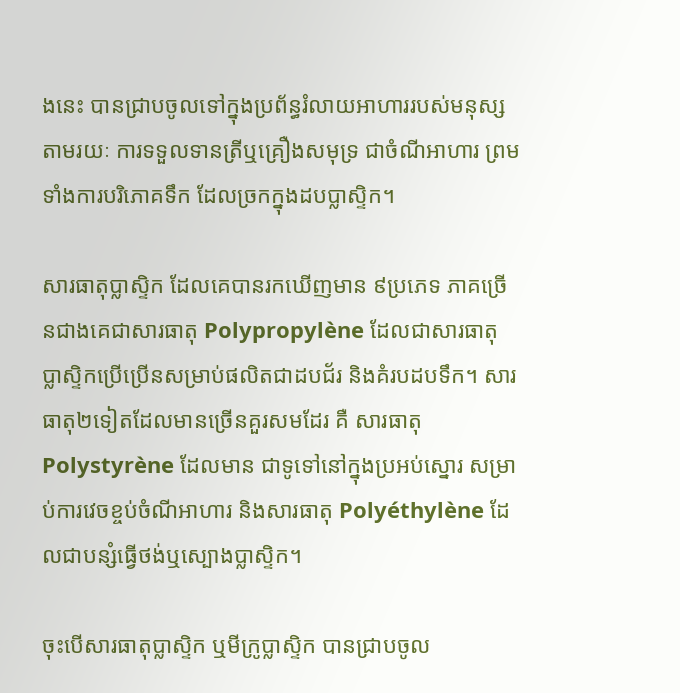ងនេះ បានជ្រាបចូលទៅក្នុងប្រព័ន្ធរំលាយអាហាររបស់មនុស្ស តាមរយៈ ការទទួលទានត្រីឬគ្រឿងសមុទ្រ ជាចំណីអាហារ ព្រមទាំងការបរិភោគទឹក ដែលច្រកក្នុងដបប្លាស្ទិក។

សារធាតុប្លាស្ទិក ដែលគេបានរកឃើញមាន ៩ប្រភេទ ភាគច្រើនជាងគេជាសារធាតុ Polypropylène ដែលជាសារធាតុ ប្លាស្ទិកប្រើប្រើនសម្រាប់ផលិតជាដបជ័រ និងគំរបដបទឹក។ សារធាតុ២ទៀតដែលមានច្រើនគួរសមដែរ គឺ សារធាតុ Polystyrène ដែលមាន ជាទូទៅនៅក្នុងប្រអប់ស្នោរ សម្រាប់ការវេចខ្ចប់ចំណីអាហារ និងសារធាតុ Polyéthylène ដែលជាបន្សំធ្វើថង់ឬស្បោងប្លាស្ទិក។

ចុះបើសារធាតុប្លាស្ទិក ឬមីក្រូប្លាស្ទិក បានជ្រាបចូល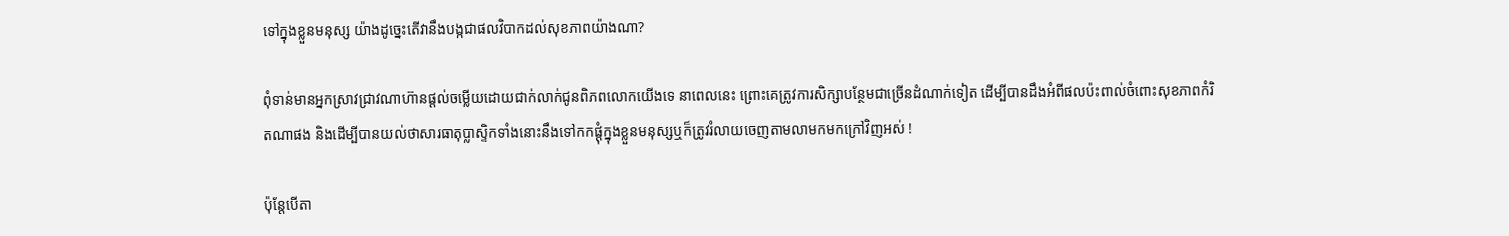ទៅក្នុងខ្លួនមនុស្ស យ៉ាងដូច្នេះតើវានឹងបង្កជាផលវិបាកដល់សុខភាពយ៉ាងណា?

ពុំទាន់មានអ្នកស្រាវជ្រាវណាហ៊ានផ្តល់ចម្លើយដោយជាក់លាក់ជូនពិភពលោកយើងទេ នាពេលនេះ ព្រោះគេត្រូវការសិក្សាបន្ថែមជាច្រើនដំណាក់ទៀត ដើម្បីបានដឹងអំពីផលប៉ះពាល់ចំពោះសុខភាពកំរិតណាផង និងដើម្បីបានយល់ថាសារធាតុប្លាស្ទិកទាំងនោះនឹងទៅកកផ្តុំក្នុងខ្លួនមនុស្សឬក៏ត្រូវរំលាយចេញតាមលាមកមកក្រៅវិញអស់ !

ប៉ុន្តែបើតា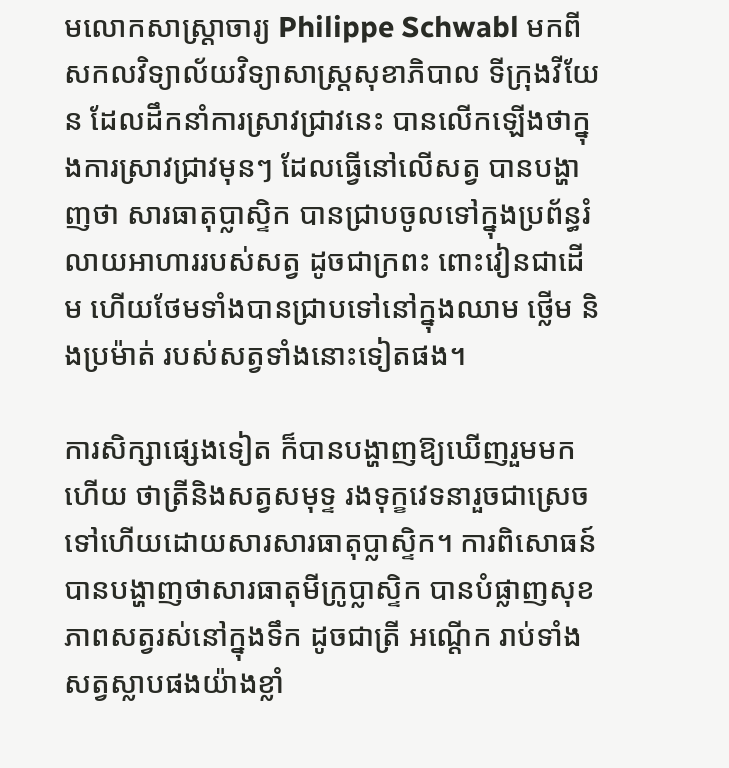មលោកសាស្ត្រាចារ្យ Philippe Schwabl មកពីសកលវិទ្យាល័យវិទ្យាសាស្ត្រសុខាភិបាល ទីក្រុងវីយែន ដែលដឹកនាំការស្រាវជ្រាវនេះ បានលើកឡើងថាក្នុងការស្រាវជ្រាវមុនៗ ដែលធ្វើនៅលើសត្វ បានបង្ហាញថា សារធាតុប្លាស្ទិក បានជ្រាបចូលទៅក្នុងប្រព័ន្ធរំលាយអាហាររបស់សត្វ ដូចជាក្រពះ ពោះវៀនជាដើម ហើយថែមទាំងបានជ្រាបទៅនៅក្នុងឈាម ថ្លើម និងប្រម៉ាត់ របស់សត្វទាំងនោះទៀតផង។

ការសិក្សាផ្សេងទៀត ក៏បានបង្ហាញឱ្យឃើញរួមមកហើយ ថាត្រីនិងសត្វសមុទ្ទ រងទុក្ខវេទនារួចជាស្រេចទៅហើយដោយសារសារធាតុប្លាស្ទិក។ ការពិសោធន៍បានបង្ហាញថាសារធាតុមីក្រូប្លាស្ទិក បានបំផ្លាញសុខភាពសត្វរស់នៅក្នុងទឹក ដូចជាត្រី អណ្តើក រាប់ទាំងសត្វស្លាបផងយ៉ាងខ្លាំ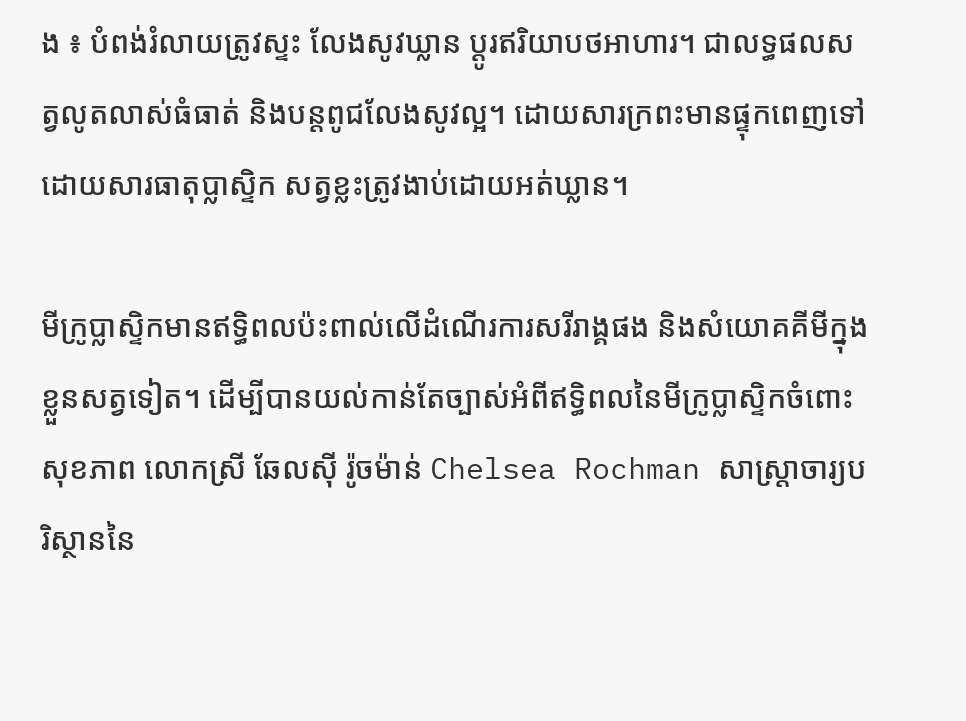ង ៖ បំពង់រំលាយត្រូវស្ទះ លែងសូវឃ្លាន ប្តូរឥរិយាបថអាហារ។ ជាលទ្ធផលសត្វលូតលាស់ធំធាត់ និងបន្តពូជលែងសូវល្អ។ ដោយសារក្រពះមានផ្ទុកពេញទៅដោយសារធាតុប្លាស្ទិក សត្វខ្លះត្រូវងាប់ដោយអត់ឃ្លាន។

មីក្រូប្លាស្ទិកមានឥទ្ធិពលប៉ះពាល់លើដំណើរការសរីរាង្គផង និងសំយោគគីមីក្នុងខ្លួនសត្វទៀត។ ដើម្បីបានយល់កាន់តែច្បាស់អំពីឥទ្ធិពលនៃមីក្រូប្លាស្ទិកចំពោះសុខភាព លោកស្រី ឆែលស៊ី រ៉ូចម៉ាន់ Chelsea Rochman សាស្ត្រាចារ្យបរិស្ថាននៃ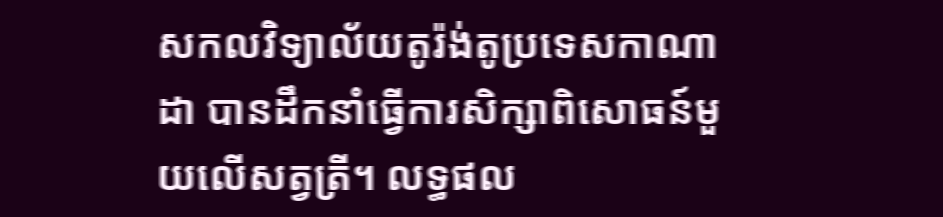សកលវិទ្យាល័យតូរ៉ង់តូប្រទេសកាណាដា បានដឹកនាំធ្វើការសិក្សាពិសោធន៍មួយលើសត្វត្រី។ លទ្ធផល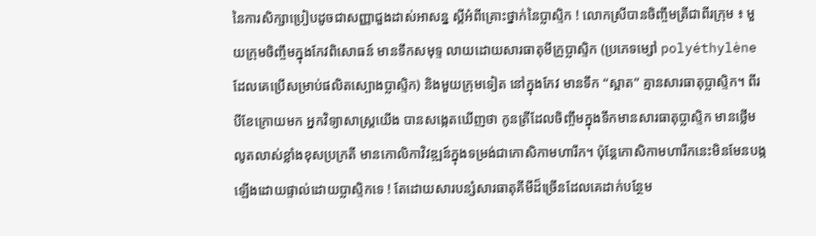នៃការសិក្សាប្រៀបដូចជាសញ្ញាជួងដាស់អាសន្ន ស្តីអំពីគ្រោះថ្នាក់នៃប្លាស្ទិក ! លោកស្រីបានចិញ្ចឹមត្រីជាពីរក្រុម ៖ មួយក្រុមចិញ្ចឹមក្នុងកែវពិសោធន៍ មានទឹកសមុទ្ទ លាយដោយសារធាតុមីក្រូប្លាស្ទិក (ប្រភេទម្សៅ polyéthylène ដែលគេប្រើសម្រាប់ផលិតស្បោងប្លាស្ទិក) និងមួយក្រុមទៀត នៅក្នុងកែវ មានទឹក “ស្អាត” គ្មានសារធាតុប្លាស្ទិក។ ពីរបីខែក្រោយមក អ្នកវិទ្យាសាស្ត្រយើង បានសង្កេតឃើញថា កូនត្រីដែលចិញ្ចឹមក្នុងទឹកមានសារធាតុប្លាស្ទិក មានថ្លើមលូតលាស់ខ្លាំងខុសប្រក្រតី មានកោលិកាវិវឌ្ឍន៍ក្នុងទម្រង់ជាកោសិកាមហារីក។ ប៉ុន្តែកោសិកាមហារីកនេះមិនមែនបង្កឡើងដោយផ្ទាល់ដោយប្លាស្ទិកទេ ! តែដោយសារបន្សំសារធាតុគីមីដ៏ច្រើនដែលគេដាក់បន្ថែម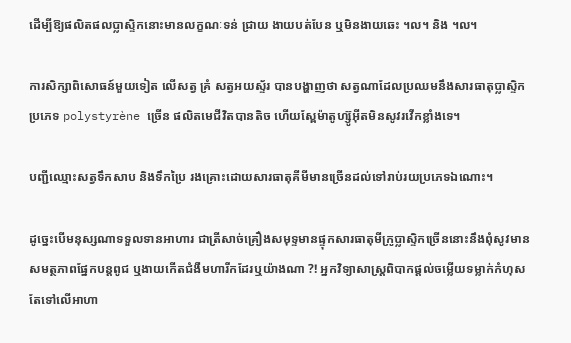ដើម្បីឱ្យផលិតផលប្លាស្ទិកនោះមានលក្ខណៈទន់ ជ្រាយ ងាយបត់បែន ឬមិនងាយឆេះ ។ល។ និង ។ល។

ការសិក្សាពិសោធន៍មួយទៀត លើសត្វ គ្រំ សត្វអយស្ទ័រ បានបង្ហាញថា សត្វណាដែលប្រឈមនឹងសារធាតុប្លាស្ទិកប្រភេទ polystyrène ច្រើន ផលិតមេជីវិតបានតិច ហើយស្ពែម៉ាតូហ្ស៊ូអ៊ីតមិនសូវរវើកខ្លាំងទេ។

បញ្ជីឈ្មោះសត្វទឹកសាប និងទឹកប្រៃ រងគ្រោះដោយសារធាតុគីមីមានច្រើនដល់ទៅរាប់រយប្រភេទឯណោះ។

ដូច្នេះបើមនុស្សណាទទួលទានអាហារ ជាត្រីសាច់គ្រឿងសមុទ្ទមានផ្ទុកសារធាតុមីក្រូប្លាស្ទិកច្រើននោះនឹងពុំសូវមានសមត្ថភាពផ្នែកបន្តពូជ ឬងាយកើតជំងឺមហារីកដែរឬយ៉ាងណា ?! អ្នកវិទ្យាសាស្ត្រពិបាកផ្តល់ចម្លើយទម្លាក់កំហុសតែទៅលើអាហា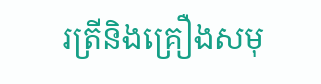រត្រីនិងគ្រឿងសមុ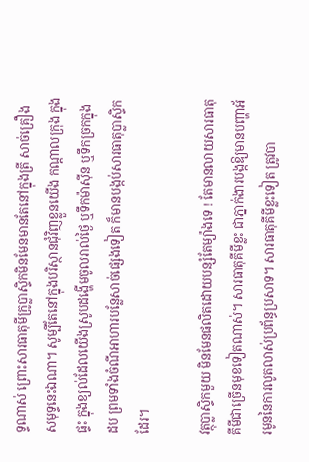ទ្ទណាស់ ព្រោះសារធាតុមីក្រូប្លាស្ទិកមិនមែនមានតែនៅក្នុងត្រី សាច់គ្រឿងសមុទ្ទនេះឯណា។ សូម្បីតែនៅក្នុងបរិស្ថានជុំវិញខ្លួនយើង កណ្តាលក្រុង ក្នុងផ្ទះ ក្នុងខ្យល់ដែលយើងស្រូបដង្ហើមចូលរាល់ថ្ងៃ ឬទឹកម៉ាស៊ីន ឬទឹកច្រកក្នុងដប ព្រមទាំងចំណីអាហារបន្លែសាច់ផ្សេងទៀត ក៏មានបង្កប់សារធាតុប្លាស្ទិកដែរ។

វត្ថុប្លាស្ទិកមួយ មិនមែនផលិតដោយបន្សំតែម្យ៉ាងទេ ! តែមានលាយសារធាតុគីមីជាច្រើនមុខទៀតណាស់។ សារធាតុគីមីខ្លះ ជាភ្នាក់ងារបង្កឱ្យមានបញ្ហាអ័រមូននៃការលូតលាស់ប្រព័ន្ធប្រសាទ។ សារធាតុគីមីខ្លះទៀត ត្រូវបា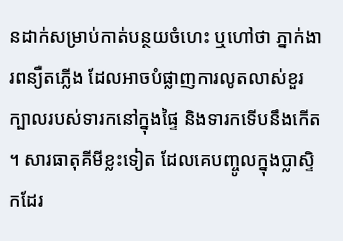នដាក់សម្រាប់កាត់បន្ថយចំហេះ ឬហៅថា ភ្នាក់ងារពន្យឺតភ្លើង ដែលអាចបំផ្លាញការលូតលាស់ខួរក្បាលរបស់ទារកនៅក្នុងផ្ទៃ និងទារកទើបនឹងកើត។ សារធាតុគីមីខ្លះទៀត ដែលគេបញ្ចូលក្នុងប្លាស្ទិកដែរ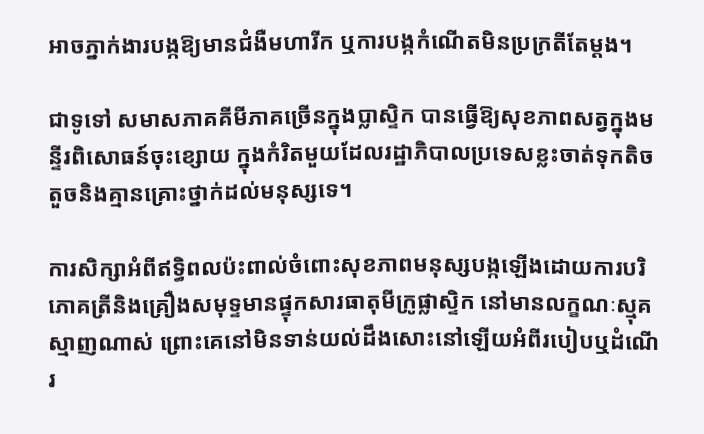អាចភ្នាក់ងារបង្កឱ្យមានជំងឺមហារីក ឬការបង្កកំណើតមិនប្រក្រតីតែម្តង។

ជាទូទៅ សមាសភាគគីមីភាគច្រើនក្នុងប្លាស្ទិក បានធ្វើឱ្យសុខភាពសត្វក្នុងមន្ទីរពិសោធន៍ចុះខ្សោយ ក្នុងកំរិតមួយដែលរដ្ឋាភិបាលប្រទេសខ្លះចាត់ទុកតិចតួចនិងគ្មានគ្រោះថ្នាក់ដល់មនុស្សទេ។

ការសិក្សាអំពីឥទ្ធិពលប៉ះពាល់ចំពោះសុខភាពមនុស្សបង្កឡើងដោយការបរិភោគត្រីនិងគ្រឿងសមុទ្ទមានផ្ទុកសារធាតុមីក្រូផ្លាសិ្ទក នៅមានលក្ខណៈស្មុគស្មាញណាស់ ព្រោះគេនៅមិនទាន់យល់ដឹងសោះនៅឡើយអំពីរបៀបឬដំណើរ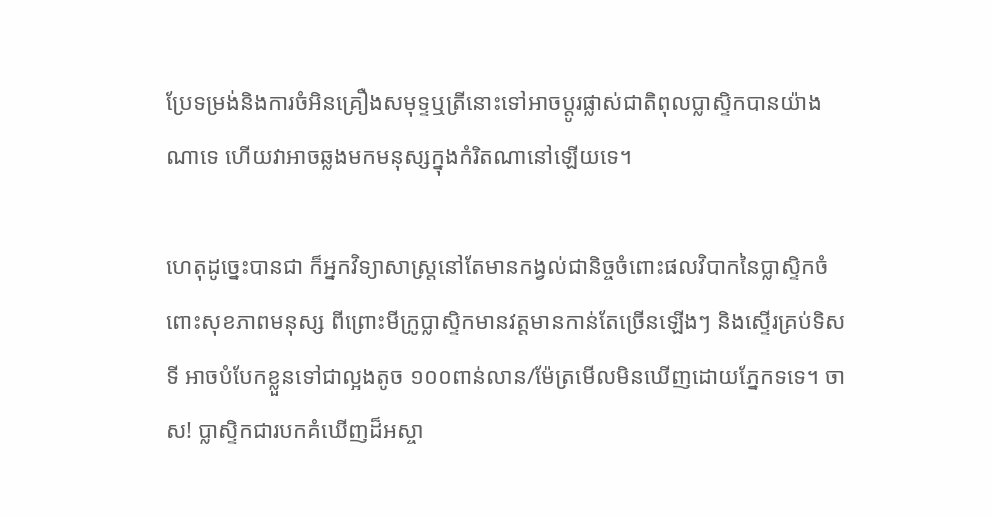ប្រែទម្រង់និងការចំអិនគ្រឿងសមុទ្ទឬត្រីនោះទៅអាចប្តូរផ្លាស់ជាតិពុលប្លាស្ទិកបានយ៉ាងណាទេ ហើយវាអាចឆ្លងមកមនុស្សក្នុងកំរិតណានៅឡើយទេ។

ហេតុដូច្នេះបានជា ក៏អ្នកវិទ្យាសាស្ត្រនៅតែមានកង្វល់ជានិច្ចចំពោះផលវិបាកនៃប្លាស្ទិកចំពោះសុខភាពមនុស្ស ពីព្រោះមីក្រូប្លាស្ទិកមានវត្តមានកាន់តែច្រើនឡើងៗ និងស្ទើរគ្រប់ទិសទី អាចបំបែកខ្លួនទៅជាល្អងតូច ១០០ពាន់លាន/ម៉ែត្រមើលមិនឃើញដោយភ្នែកទទេ។ ចាស! ប្លាស្ទិកជារបកគំឃើញដ៏អស្ចា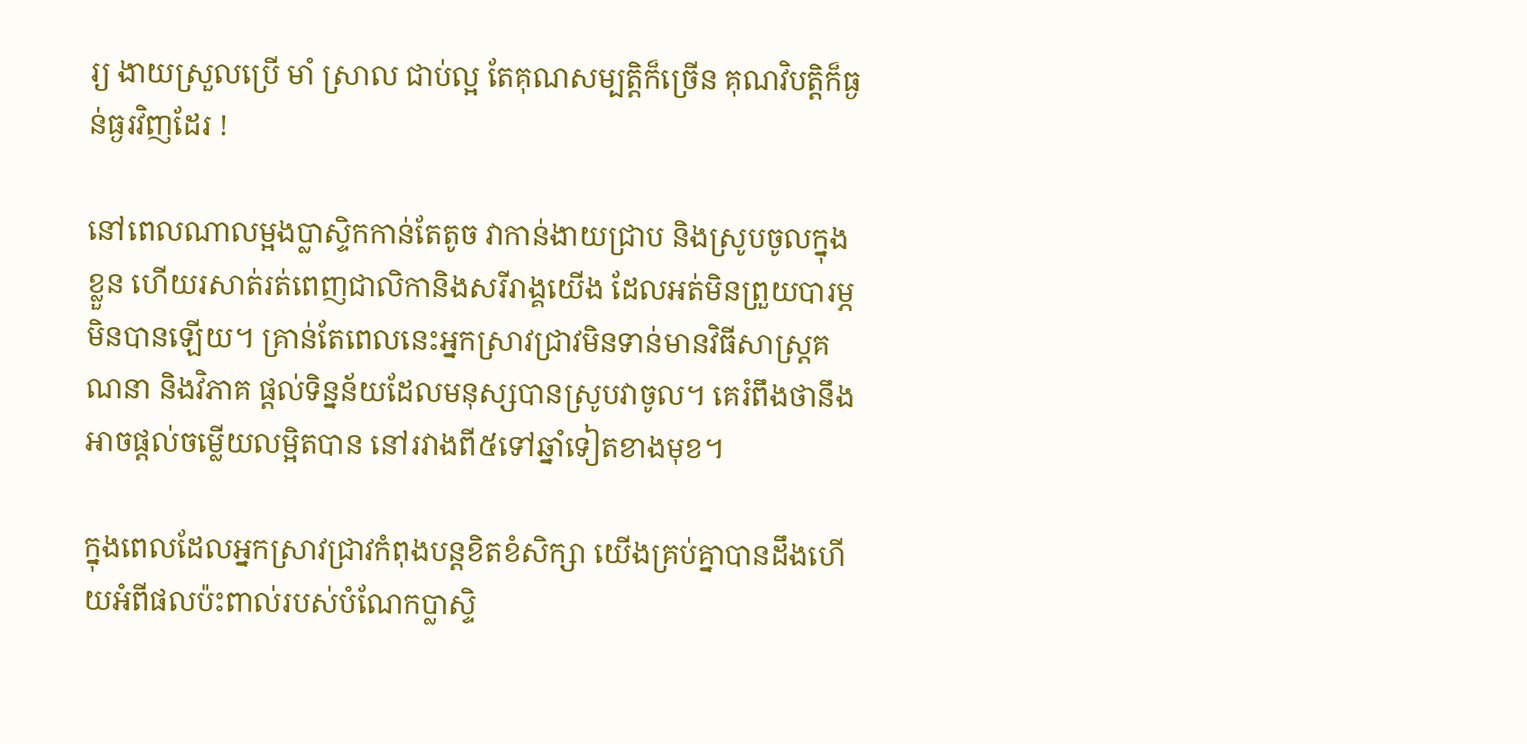រ្យ ងាយស្រួលប្រើ មាំ ស្រាល ជាប់ល្អ តែគុណសម្បត្តិក៏ច្រើន គុណវិបត្តិក៏ធ្ងន់ធ្ងរវិញដែរ !

នៅពេលណាលម្អងប្លាស្ទិកកាន់តែតូច វាកាន់ងាយជ្រាប និងស្រូបចូលក្នុងខ្លួន ហើយរសាត់រត់ពេញជាលិកានិងសរីរាង្គយើង ដែលអត់មិនព្រួយបារម្ភមិនបានឡើយ។ គ្រាន់តែពេលនេះអ្នកស្រាវជ្រាវមិនទាន់មានវិធីសាស្ត្រគណនា និងវិភាគ ផ្តល់ទិន្នន័យដែលមនុស្សបានស្រូបវាចូល។ គេរំពឹងថានឹងអាចផ្តល់ចម្លើយលម្អិតបាន នៅរវាងពី៥ទៅឆ្នាំទៀតខាងមុខ។

ក្នុងពេលដែលអ្នកស្រាវជ្រាវកំពុងបន្តខិតខំសិក្សា យើងគ្រប់គ្នាបានដឹងហើយអំពីផលប៉ះពាល់របស់បំណែកប្លាស្ទិ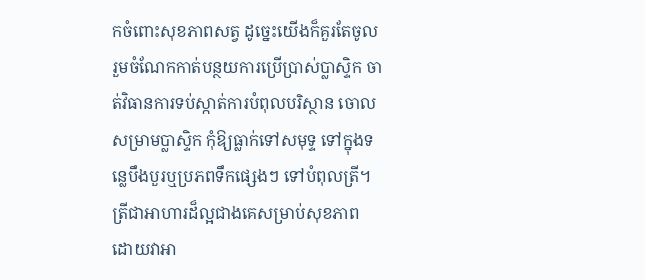កចំពោះសុខភាពសត្វ ដូច្នេះយើងក៏គួរតែចូលរួមចំណែកកាត់បន្ថយការប្រើប្រាស់ប្លាស្ទិក ចាត់វិធានការទប់ស្កាត់ការបំពុលបរិស្ថាន ចោលសម្រាមប្លាស្ទិក កុំឱ្យធ្លាក់ទៅសមុទ្ទ ទៅក្នុងទន្លេបឹងបួរឬប្រភពទឹកផ្សេងៗ ទៅបំពុលត្រី។ ត្រីជាអាហារដ៏ល្អជាងគេសម្រាប់សុខភាព ដោយវាអា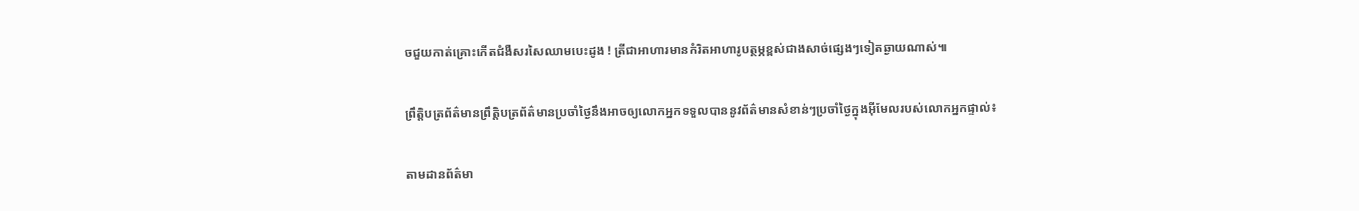ចជួយកាត់គ្រោះកើតជំងឺសរសៃឈាមបេះដូង ! ត្រីជាអាហារមានកំរិតអាហារូបត្ថម្ភខ្ពស់ជាងសាច់ផ្សេងៗទៀតឆ្ងាយណាស់៕

ព្រឹត្តិបត្រព័ត៌មានព្រឹត្តិបត្រព័ត៌មានប្រចាំថ្ងៃនឹងអាចឲ្យលោកអ្នកទទួលបាននូវព័ត៌មានសំខាន់ៗប្រចាំថ្ងៃក្នុងអ៊ីមែលរបស់លោកអ្នកផ្ទាល់៖

តាមដានព័ត៌មា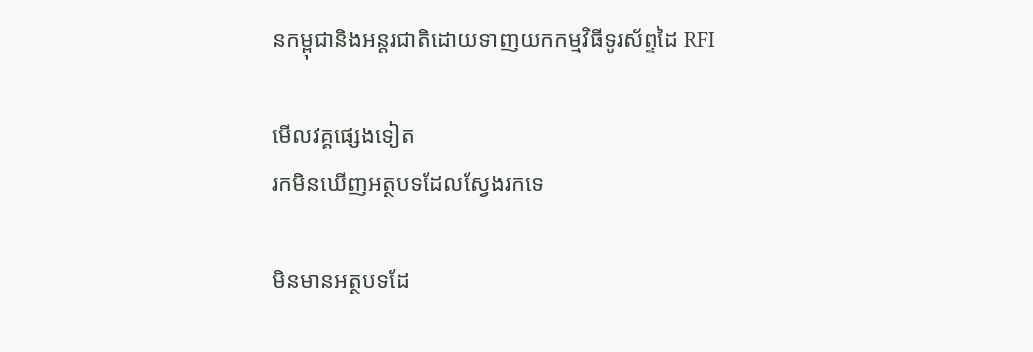នកម្ពុជានិងអន្តរជាតិដោយទាញយកកម្មវិធីទូរស័ព្ទដៃ RFI

មើលវគ្គផ្សេងទៀត
រកមិនឃើញអត្ថបទដែលស្វែងរកទេ

មិនមានអត្ថបទដែ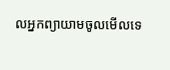លអ្នកព្យាយាមចូលមើលទេ